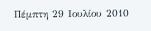Πέμπτη 29 Ιουλίου 2010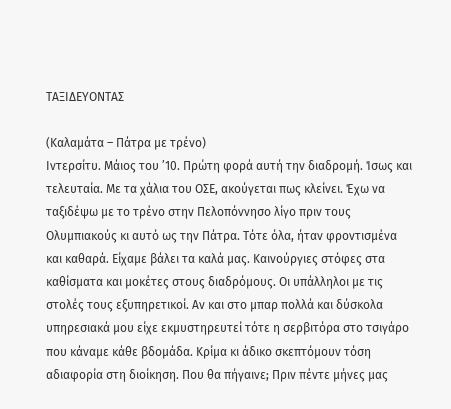ΤΑΞΙΔΕΥΟΝΤΑΣ

(Καλαμάτα – Πάτρα με τρένο)
Ιντερσίτυ. Μάιος του ’10. Πρώτη φορά αυτή την διαδρομή. Ίσως και τελευταία. Με τα χάλια του ΟΣΕ, ακούγεται πως κλείνει. Έχω να ταξιδέψω με το τρένο στην Πελοπόννησο λίγο πριν τους Ολυμπιακούς κι αυτό ως την Πάτρα. Τότε όλα, ήταν φροντισμένα και καθαρά. Είχαμε βάλει τα καλά μας. Καινούργιες στόφες στα καθίσματα και μοκέτες στους διαδρόμους. Οι υπάλληλοι με τις στολές τους εξυπηρετικοί. Αν και στο μπαρ πολλά και δύσκολα υπηρεσιακά μου είχε εκμυστηρευτεί τότε η σερβιτόρα στο τσιγάρο που κάναμε κάθε βδομάδα. Κρίμα κι άδικο σκεπτόμουν τόση αδιαφορία στη διοίκηση. Που θα πήγαινε; Πριν πέντε μήνες μας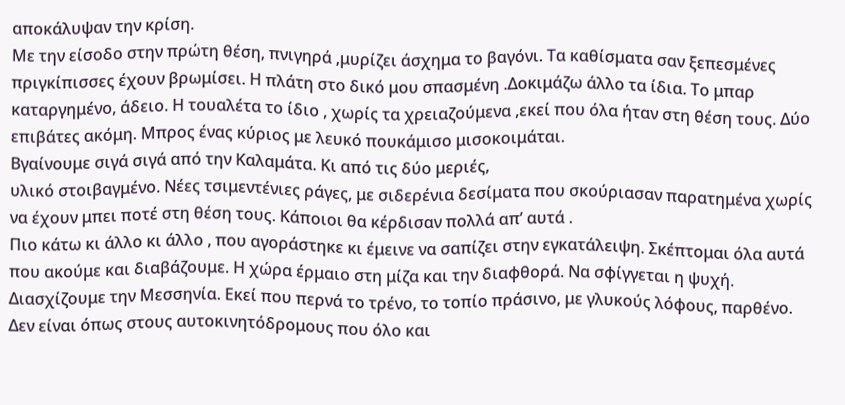αποκάλυψαν την κρίση.
Με την είσοδο στην πρώτη θέση, πνιγηρά ,μυρίζει άσχημα το βαγόνι. Τα καθίσματα σαν ξεπεσμένες πριγκίπισσες έχουν βρωμίσει. Η πλάτη στο δικό μου σπασμένη .Δοκιμάζω άλλο τα ίδια. Το μπαρ καταργημένο, άδειο. Η τουαλέτα το ίδιο , χωρίς τα χρειαζούμενα ,εκεί που όλα ήταν στη θέση τους. Δύο επιβάτες ακόμη. Μπρος ένας κύριος με λευκό πουκάμισο μισοκοιμάται.
Βγαίνουμε σιγά σιγά από την Καλαμάτα. Κι από τις δύο μεριές,
υλικό στοιβαγμένο. Νέες τσιμεντένιες ράγες, με σιδερένια δεσίματα που σκούριασαν παρατημένα χωρίς να έχουν μπει ποτέ στη θέση τους. Κάποιοι θα κέρδισαν πολλά απ’ αυτά .
Πιο κάτω κι άλλο κι άλλο , που αγοράστηκε κι έμεινε να σαπίζει στην εγκατάλειψη. Σκέπτομαι όλα αυτά που ακούμε και διαβάζουμε. Η χώρα έρμαιο στη μίζα και την διαφθορά. Να σφίγγεται η ψυχή. Διασχίζουμε την Μεσσηνία. Εκεί που περνά το τρένο, το τοπίο πράσινο, με γλυκούς λόφους, παρθένο.
Δεν είναι όπως στους αυτοκινητόδρομους που όλο και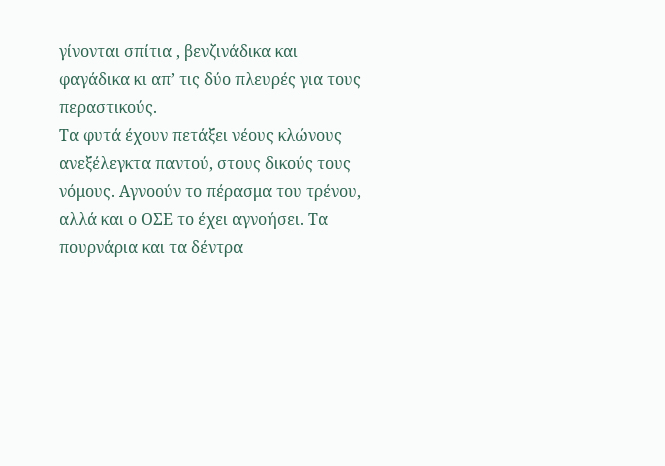γίνονται σπίτια , βενζινάδικα και φαγάδικα κι απ’ τις δύο πλευρές για τους περαστικούς.
Τα φυτά έχουν πετάξει νέους κλώνους ανεξέλεγκτα παντού, στους δικούς τους νόμους. Αγνοούν το πέρασμα του τρένου, αλλά και ο ΟΣΕ το έχει αγνοήσει. Τα πουρνάρια και τα δέντρα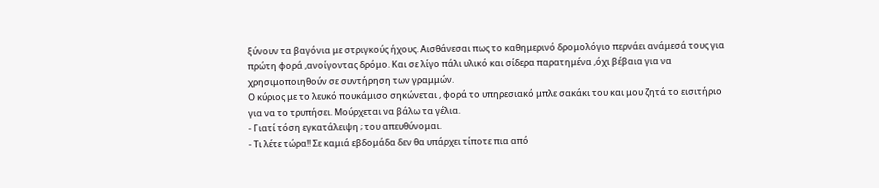ξύνουν τα βαγόνια με στριγκούς ήχους. Αισθάνεσαι πως το καθημερινό δρομολόγιο περνάει ανάμεσά τους για πρώτη φορά ,ανοίγοντας δρόμο. Και σε λίγο πάλι υλικό και σίδερα παρατημένα ,όχι βέβαια για να χρησιμοποιηθούν σε συντήρηση των γραμμών.
Ο κύριος με το λευκό πουκάμισο σηκώνεται , φορά το υπηρεσιακό μπλε σακάκι του και μου ζητά το εισιτήριο για να το τρυπήσει. Μούρχεται να βάλω τα γέλια.
- Γιατί τόση εγκατάλειψη ; του απευθύνομαι.
- Τι λέτε τώρα!! Σε καμιά εβδομάδα δεν θα υπάρχει τίποτε πια από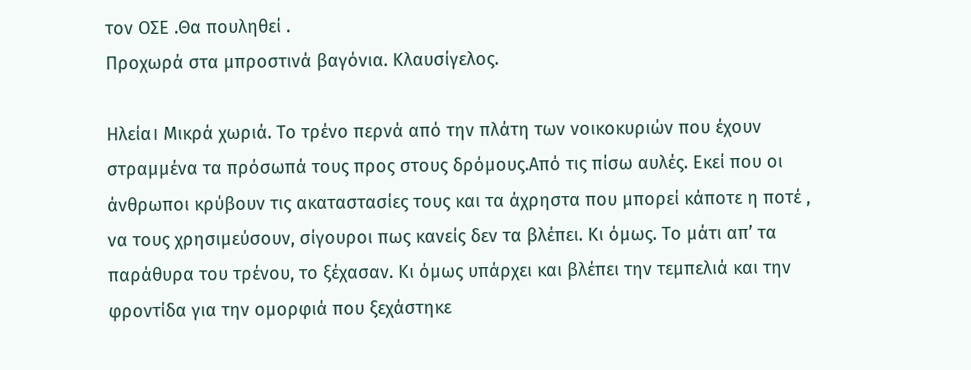τον ΟΣΕ .Θα πουληθεί .
Προχωρά στα μπροστινά βαγόνια. Κλαυσίγελος.

Ηλεία। Μικρά χωριά. Το τρένο περνά από την πλάτη των νοικοκυριών που έχουν στραμμένα τα πρόσωπά τους προς στους δρόμους.Από τις πίσω αυλές. Εκεί που οι άνθρωποι κρύβουν τις ακαταστασίες τους και τα άχρηστα που μπορεί κάποτε η ποτέ , να τους χρησιμεύσουν, σίγουροι πως κανείς δεν τα βλέπει. Κι όμως. Το μάτι απ’ τα παράθυρα του τρένου, το ξέχασαν. Κι όμως υπάρχει και βλέπει την τεμπελιά και την φροντίδα για την ομορφιά που ξεχάστηκε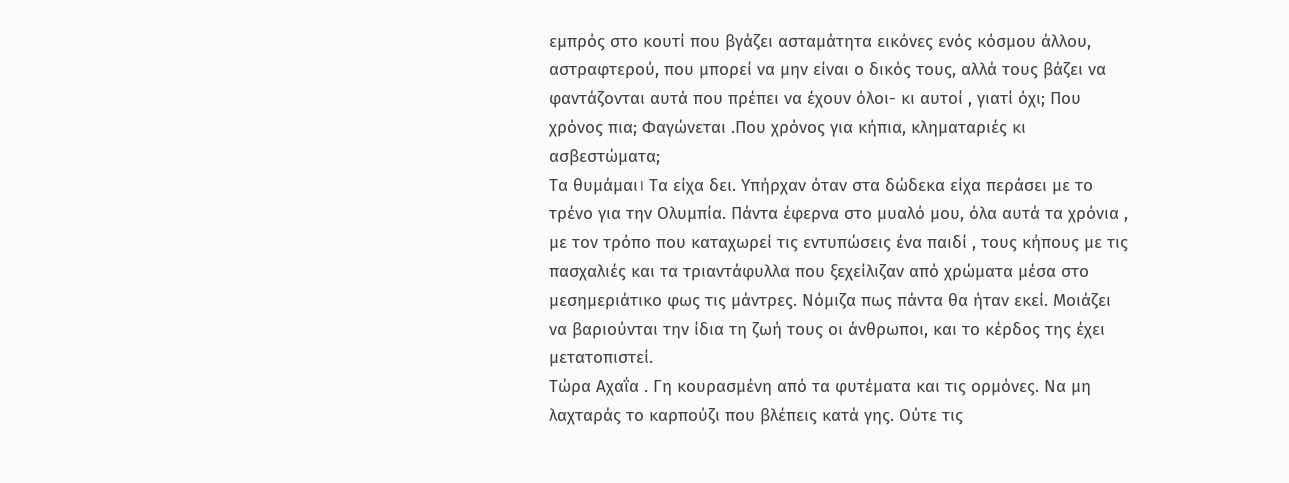εμπρός στο κουτί που βγάζει ασταμάτητα εικόνες ενός κόσμου άλλου, αστραφτερού, που μπορεί να μην είναι ο δικός τους, αλλά τους βάζει να φαντάζονται αυτά που πρέπει να έχουν όλοι- κι αυτοί , γιατί όχι; Που χρόνος πια; Φαγώνεται .Που χρόνος για κήπια, κληματαριές κι ασβεστώματα;
Τα θυμάμαι। Τα είχα δει. Υπήρχαν όταν στα δώδεκα είχα περάσει με το τρένο για την Ολυμπία. Πάντα έφερνα στο μυαλό μου, όλα αυτά τα χρόνια , με τον τρόπο που καταχωρεί τις εντυπώσεις ένα παιδί , τους κήπους με τις πασχαλιές και τα τριαντάφυλλα που ξεχείλιζαν από χρώματα μέσα στο μεσημεριάτικο φως τις μάντρες. Νόμιζα πως πάντα θα ήταν εκεί. Μοιάζει να βαριούνται την ίδια τη ζωή τους οι άνθρωποι, και το κέρδος της έχει μετατοπιστεί.
Τώρα Αχαΐα . Γη κουρασμένη από τα φυτέματα και τις ορμόνες. Να μη λαχταράς το καρπούζι που βλέπεις κατά γης. Ούτε τις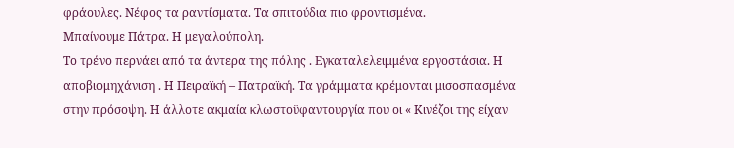φράουλες. Νέφος τα ραντίσματα. Τα σπιτούδια πιο φροντισμένα.
Μπαίνουμε Πάτρα. Η μεγαλούπολη.
Το τρένο περνάει από τα άντερα της πόλης . Εγκαταλελειμμένα εργοστάσια. Η αποβιομηχάνιση . Η Πειραϊκή – Πατραϊκή. Τα γράμματα κρέμονται μισοσπασμένα στην πρόσοψη. Η άλλοτε ακμαία κλωστοϋφαντουργία που οι « Κινέζοι της είχαν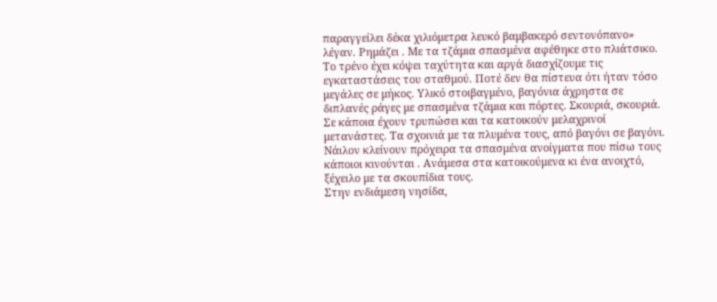παραγγείλει δέκα χιλιόμετρα λευκό βαμβακερό σεντονόπανο» λέγαν. Ρημάζει . Με τα τζάμια σπασμένα αφέθηκε στο πλιάτσικο. Το τρένο έχει κόψει ταχύτητα και αργά διασχίζουμε τις εγκαταστάσεις του σταθμού. Ποτέ δεν θα πίστευα ότι ήταν τόσο μεγάλες σε μήκος. Υλικό στοιβαγμένο, βαγόνια άχρηστα σε διπλανές ράγες με σπασμένα τζάμια και πόρτες. Σκουριά, σκουριά. Σε κάποια έχουν τρυπώσει και τα κατοικούν μελαχρινοί μετανάστες. Τα σχοινιά με τα πλυμένα τους, από βαγόνι σε βαγόνι. Νάιλον κλείνουν πρόχειρα τα σπασμένα ανοίγματα που πίσω τους κάποιοι κινούνται . Ανάμεσα στα κατοικούμενα κι ένα ανοιχτό, ξέχειλο με τα σκουπίδια τους.
Στην ενδιάμεση νησίδα,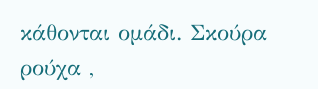κάθονται ομάδι. Σκούρα ρούχα ,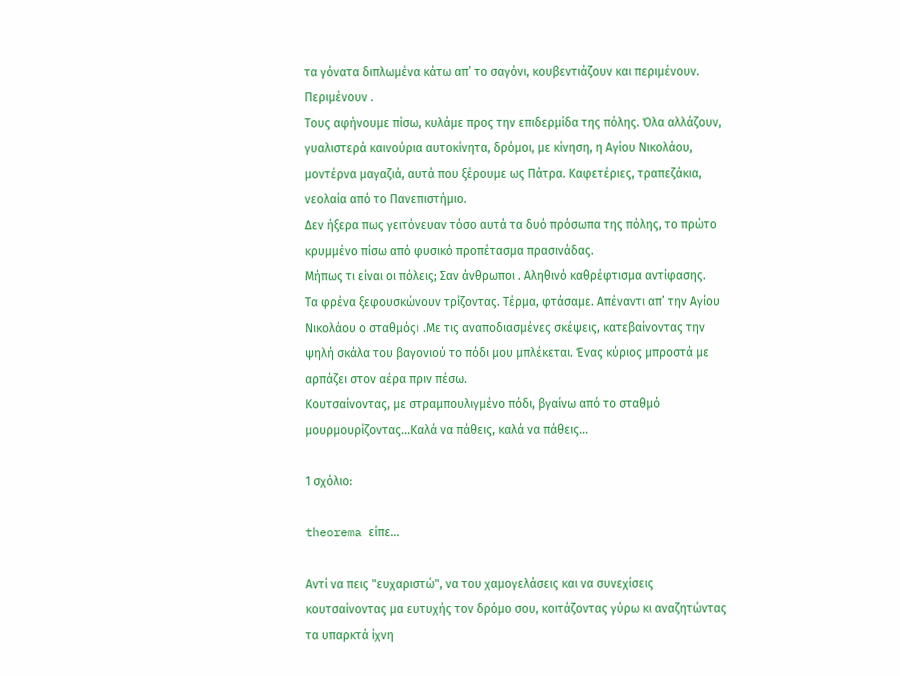τα γόνατα διπλωμένα κάτω απ’ το σαγόνι, κουβεντιάζουν και περιμένουν. Περιμένουν .
Τους αφήνουμε πίσω, κυλάμε προς την επιδερμίδα της πόλης. Όλα αλλάζουν, γυαλιστερά καινούρια αυτοκίνητα, δρόμοι, με κίνηση, η Αγίου Νικολάου, μοντέρνα μαγαζιά, αυτά που ξέρουμε ως Πάτρα. Καφετέριες, τραπεζάκια, νεολαία από το Πανεπιστήμιο.
Δεν ήξερα πως γειτόνευαν τόσο αυτά τα δυό πρόσωπα της πόλης, το πρώτο κρυμμένο πίσω από φυσικό προπέτασμα πρασινάδας.
Μήπως τι είναι οι πόλεις; Σαν άνθρωποι . Αληθινό καθρέφτισμα αντίφασης.
Τα φρένα ξεφουσκώνουν τρίζοντας. Τέρμα, φτάσαμε. Απέναντι απ’ την Αγίου Νικολάου ο σταθμός। .Με τις αναποδιασμένες σκέψεις, κατεβαίνοντας την ψηλή σκάλα του βαγονιού το πόδι μου μπλέκεται. Ένας κύριος μπροστά με αρπάζει στον αέρα πριν πέσω.
Κουτσαίνοντας, με στραμπουλιγμένο πόδι, βγαίνω από το σταθμό μουρμουρίζοντας…Καλά να πάθεις, καλά να πάθεις…

1 σχόλιο:

theorema είπε...

Αντί να πεις "ευχαριστώ", να του χαμογελάσεις και να συνεχίσεις κουτσαίνοντας μα ευτυχής τον δρόμο σου, κοιτάζοντας γύρω κι αναζητώντας τα υπαρκτά ίχνη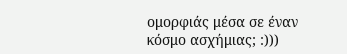ομορφιάς μέσα σε έναν κόσμο ασχήμιας; :)))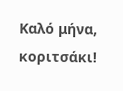Καλό μήνα, κοριτσάκι!